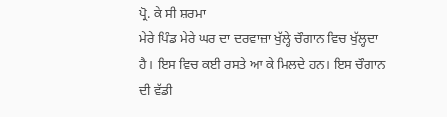ਪ੍ਰੋ. ਕੇ ਸੀ ਸ਼ਰਮਾ
ਮੇਰੇ ਪਿੰਡ ਮੇਰੇ ਘਰ ਦਾ ਦਰਵਾਜ਼ਾ ਖੁੱਲ੍ਹੇ ਚੌਗਾਨ ਵਿਚ ਖੁੱਲ੍ਹਦਾ ਹੈ। ਇਸ ਵਿਚ ਕਈ ਰਸਤੇ ਆ ਕੇ ਮਿਲਦੇ ਹਨ। ਇਸ ਚੌਗਾਨ ਦੀ ਵੱਡੀ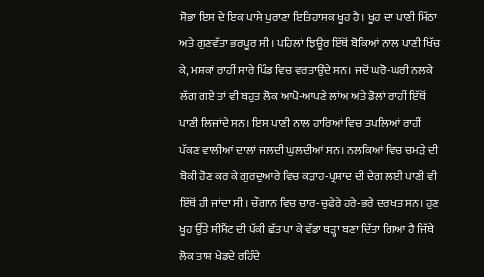ਸੋਭਾ ਇਸ ਦੇ ਇਕ ਪਾਸੇ ਪੁਰਾਣਾ ਇਤਿਹਾਸਕ ਖੂਹ ਹੈ। ਖੂਹ ਦਾ ਪਾਣੀ ਮਿੱਠਾ ਅਤੇ ਗੁਣਵੱਤਾ ਭਰਪੂਰ ਸੀ। ਪਹਿਲਾਂ ਝਿਊਰ ਇੱਥੋਂ ਬੋਕਿਆਂ ਨਾਲ ਪਾਣੀ ਖਿੱਚ ਕੇ, ਮਸ਼ਕਾਂ ਰਾਹੀਂ ਸਾਰੇ ਪਿੰਡ ਵਿਚ ਵਰਤਾਉਂਦੇ ਸਨ। ਜਦੋਂ ਘਰੋ-ਘਰੀ ਨਲਕੇ ਲੱਗ ਗਏ ਤਾਂ ਵੀ ਬਹੁਤ ਲੋਕ ਆਪੋ-ਆਪਣੇ ਲਾਂਅ ਅਤੇ ਡੋਲਾਂ ਰਾਹੀਂ ਇੱਥੋਂ ਪਾਣੀ ਲਿਜਾਂਦੇ ਸਨ। ਇਸ ਪਾਣੀ ਨਾਲ ਹਾਰਿਆਂ ਵਿਚ ਤਪਲਿਆਂ ਰਾਹੀਂ ਪੱਕਣ ਵਾਲੀਆਂ ਦਾਲਾਂ ਜਲਦੀ ਘੁਲਦੀਆਂ ਸਨ। ਨਲਕਿਆਂ ਵਿਚ ਚਮੜੇ ਦੀ ਬੋਕੀ ਹੋਣ ਕਰ ਕੇ ਗੁਰਦੁਆਰੇ ਵਿਚ ਕੜਾਹ-ਪ੍ਰਸ਼ਾਦ ਦੀ ਦੇਗ ਲਈ ਪਾਣੀ ਵੀ ਇੱਥੋਂ ਹੀ ਜਾਂਦਾ ਸੀ। ਚੌਗਾਨ ਵਿਚ ਚਾਰ-ਚੁਫੇਰੇ ਹਰੇ-ਭਰੇ ਦਰਖਤ ਸਨ। ਹੁਣ ਖੂਹ ਉੱਤੇ ਸੀਮੈਂਟ ਦੀ ਪੱਕੀ ਛੱਤ ਪਾ ਕੇ ਵੱਡਾ ਥੜ੍ਹਾ ਬਣਾ ਦਿੱਤਾ ਗਿਆ ਹੈ ਜਿੱਥੇ ਲੋਕ ਤਾਸ਼ ਖੇਡਦੇ ਰਹਿੰਦੇ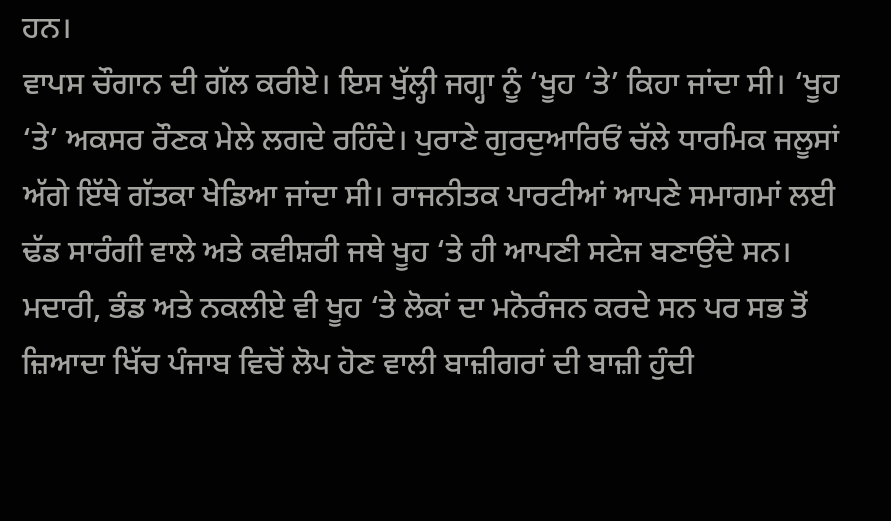ਹਨ।
ਵਾਪਸ ਚੌਗਾਨ ਦੀ ਗੱਲ ਕਰੀਏ। ਇਸ ਖੁੱਲ੍ਹੀ ਜਗ੍ਹਾ ਨੂੰ ‘ਖੂਹ ‘ਤੇ’ ਕਿਹਾ ਜਾਂਦਾ ਸੀ। ‘ਖੂਹ ‘ਤੇ’ ਅਕਸਰ ਰੌਣਕ ਮੇਲੇ ਲਗਦੇ ਰਹਿੰਦੇ। ਪੁਰਾਣੇ ਗੁਰਦੁਆਰਿਓਂ ਚੱਲੇ ਧਾਰਮਿਕ ਜਲੂਸਾਂ ਅੱਗੇ ਇੱਥੇ ਗੱਤਕਾ ਖੇਡਿਆ ਜਾਂਦਾ ਸੀ। ਰਾਜਨੀਤਕ ਪਾਰਟੀਆਂ ਆਪਣੇ ਸਮਾਗਮਾਂ ਲਈ ਢੱਡ ਸਾਰੰਗੀ ਵਾਲੇ ਅਤੇ ਕਵੀਸ਼ਰੀ ਜਥੇ ਖੂਹ ‘ਤੇ ਹੀ ਆਪਣੀ ਸਟੇਜ ਬਣਾਉਂਦੇ ਸਨ। ਮਦਾਰੀ, ਭੰਡ ਅਤੇ ਨਕਲੀਏ ਵੀ ਖੂਹ ‘ਤੇ ਲੋਕਾਂ ਦਾ ਮਨੋਰੰਜਨ ਕਰਦੇ ਸਨ ਪਰ ਸਭ ਤੋਂ ਜ਼ਿਆਦਾ ਖਿੱਚ ਪੰਜਾਬ ਵਿਚੋਂ ਲੋਪ ਹੋਣ ਵਾਲੀ ਬਾਜ਼ੀਗਰਾਂ ਦੀ ਬਾਜ਼ੀ ਹੁੰਦੀ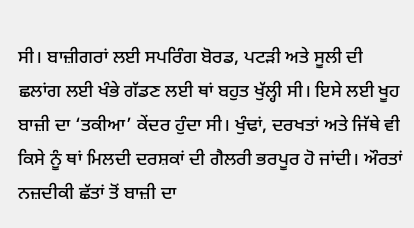ਸੀ। ਬਾਜ਼ੀਗਰਾਂ ਲਈ ਸਪਰਿੰਗ ਬੋਰਡ, ਪਟੜੀ ਅਤੇ ਸੂਲੀ ਦੀ ਛਲਾਂਗ ਲਈ ਖੰਭੇ ਗੱਡਣ ਲਈ ਥਾਂ ਬਹੁਤ ਖੁੱਲ੍ਹੀ ਸੀ। ਇਸੇ ਲਈ ਖੂਹ ਬਾਜ਼ੀ ਦਾ ‘ਤਕੀਆ’ ਕੇਂਦਰ ਹੁੰਦਾ ਸੀ। ਖੁੰਢਾਂ, ਦਰਖਤਾਂ ਅਤੇ ਜਿੱਥੇ ਵੀ ਕਿਸੇ ਨੂੰ ਥਾਂ ਮਿਲਦੀ ਦਰਸ਼ਕਾਂ ਦੀ ਗੈਲਰੀ ਭਰਪੂਰ ਹੋ ਜਾਂਦੀ। ਔਰਤਾਂ ਨਜ਼ਦੀਕੀ ਛੱਤਾਂ ਤੋਂ ਬਾਜ਼ੀ ਦਾ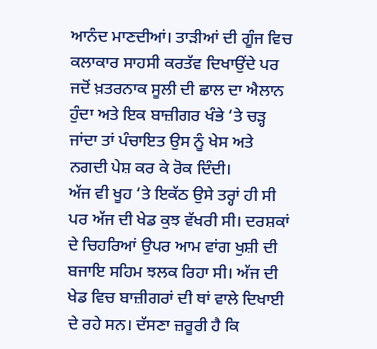ਆਨੰਦ ਮਾਣਦੀਆਂ। ਤਾੜੀਆਂ ਦੀ ਗੂੰਜ ਵਿਚ ਕਲਾਕਾਰ ਸਾਹਸੀ ਕਰਤੱਵ ਦਿਖਾਉਂਦੇ ਪਰ ਜਦੋਂ ਖ਼ਤਰਨਾਕ ਸੂਲੀ ਦੀ ਛਾਲ ਦਾ ਐਲਾਨ ਹੁੰਦਾ ਅਤੇ ਇਕ ਬਾਜ਼ੀਗਰ ਖੰਭੇ ‘ਤੇ ਚੜ੍ਹ ਜਾਂਦਾ ਤਾਂ ਪੰਚਾਇਤ ਉਸ ਨੂੰ ਖੇਸ ਅਤੇ ਨਗਦੀ ਪੇਸ਼ ਕਰ ਕੇ ਰੋਕ ਦਿੰਦੀ।
ਅੱਜ ਵੀ ਖੂਹ ‘ਤੇ ਇਕੱਠ ਉਸੇ ਤਰ੍ਹਾਂ ਹੀ ਸੀ ਪਰ ਅੱਜ ਦੀ ਖੇਡ ਕੁਝ ਵੱਖਰੀ ਸੀ। ਦਰਸ਼ਕਾਂ ਦੇ ਚਿਹਰਿਆਂ ਉਪਰ ਆਮ ਵਾਂਗ ਖੁਸ਼ੀ ਦੀ ਬਜਾਇ ਸਹਿਮ ਝਲਕ ਰਿਹਾ ਸੀ। ਅੱਜ ਦੀ ਖੇਡ ਵਿਚ ਬਾਜ਼ੀਗਰਾਂ ਦੀ ਥਾਂ ਵਾਲੇ ਦਿਖਾਈ ਦੇ ਰਹੇ ਸਨ। ਦੱਸਣਾ ਜ਼ਰੂਰੀ ਹੈ ਕਿ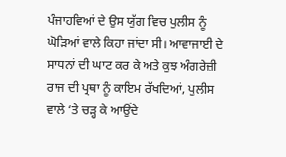ਪੰਜਾਹਵਿਆਂ ਦੇ ਉਸ ਯੁੱਗ ਵਿਚ ਪੁਲੀਸ ਨੂੰ ਘੋੜਿਆਂ ਵਾਲੇ ਕਿਹਾ ਜਾਂਦਾ ਸੀ। ਆਵਾਜਾਈ ਦੇ ਸਾਧਨਾਂ ਦੀ ਘਾਟ ਕਰ ਕੇ ਅਤੇ ਕੁਝ ਅੰਗਰੇਜ਼ੀ ਰਾਜ ਦੀ ਪ੍ਰਥਾ ਨੂੰ ਕਾਇਮ ਰੱਖਦਿਆਂ, ਪੁਲੀਸ ਵਾਲੇ ‘ਤੇ ਚੜ੍ਹ ਕੇ ਆਉਂਦੇ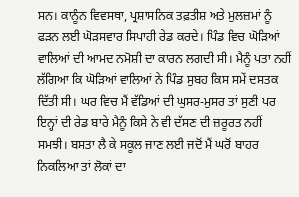ਸਨ। ਕਾਨੂੰਨ ਵਿਵਸਥਾ, ਪ੍ਰਸ਼ਾਸਨਿਕ ਤਫ਼ਤੀਸ਼ ਅਤੇ ਮੁਲਜ਼ਮਾਂ ਨੂੰ ਫੜਨ ਲਈ ਘੋੜਸਵਾਰ ਸਿਪਾਹੀ ਰੇਡ ਕਰਦੇ। ਪਿੰਡ ਵਿਚ ਘੋੜਿਆਂ ਵਾਲਿਆਂ ਦੀ ਆਮਦ ਨਮੋਸ਼ੀ ਦਾ ਕਾਰਨ ਲਗਦੀ ਸੀ। ਮੈਨੂੰ ਪਤਾ ਨਹੀਂ ਲੱਗਿਆ ਕਿ ਘੋੜਿਆਂ ਵਾਲਿਆਂ ਨੇ ਪਿੰਡ ਸੁਬਹ ਕਿਸ ਸਮੇਂ ਦਸਤਕ ਦਿੱਤੀ ਸੀ। ਘਰ ਵਿਚ ਮੈਂ ਵੱਡਿਆਂ ਦੀ ਘੁਸਰ-ਮੁਸਰ ਤਾਂ ਸੁਣੀ ਪਰ ਇਨ੍ਹਾਂ ਦੀ ਰੇਡ ਬਾਰੇ ਮੈਨੂੰ ਕਿਸੇ ਨੇ ਵੀ ਦੱਸਣ ਦੀ ਜ਼ਰੂਰਤ ਨਹੀਂ ਸਮਝੀ। ਬਸਤਾ ਲੈ ਕੇ ਸਕੂਲ ਜਾਣ ਲਈ ਜਦੋਂ ਮੈਂ ਘਰੋਂ ਬਾਹਰ ਨਿਕਲਿਆ ਤਾਂ ਲੋਕਾਂ ਦਾ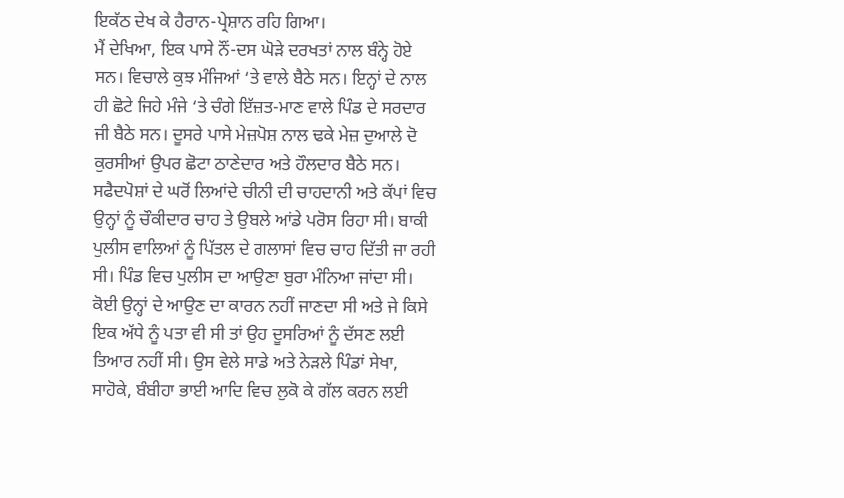ਇਕੱਠ ਦੇਖ ਕੇ ਹੈਰਾਨ-ਪ੍ਰੇਸ਼ਾਨ ਰਹਿ ਗਿਆ।
ਮੈਂ ਦੇਖਿਆ, ਇਕ ਪਾਸੇ ਨੌਂ-ਦਸ ਘੋੜੇ ਦਰਖਤਾਂ ਨਾਲ ਬੰਨ੍ਹੇ ਹੋਏ ਸਨ। ਵਿਚਾਲੇ ਕੁਝ ਮੰਜਿਆਂ ‘ਤੇ ਵਾਲੇ ਬੈਠੇ ਸਨ। ਇਨ੍ਹਾਂ ਦੇ ਨਾਲ ਹੀ ਛੋਟੇ ਜਿਹੇ ਮੰਜੇ ‘ਤੇ ਚੰਗੇ ਇੱਜ਼ਤ-ਮਾਣ ਵਾਲੇ ਪਿੰਡ ਦੇ ਸਰਦਾਰ ਜੀ ਬੈਠੇ ਸਨ। ਦੂਸਰੇ ਪਾਸੇ ਮੇਜ਼ਪੋਸ਼ ਨਾਲ ਢਕੇ ਮੇਜ਼ ਦੁਆਲੇ ਦੋ ਕੁਰਸੀਆਂ ਉਪਰ ਛੋਟਾ ਠਾਣੇਦਾਰ ਅਤੇ ਹੌਲਦਾਰ ਬੈਠੇ ਸਨ। ਸਫੈਦਪੋਸ਼ਾਂ ਦੇ ਘਰੋਂ ਲਿਆਂਦੇ ਚੀਨੀ ਦੀ ਚਾਹਦਾਨੀ ਅਤੇ ਕੱਪਾਂ ਵਿਚ ਉਨ੍ਹਾਂ ਨੂੰ ਚੌਕੀਦਾਰ ਚਾਹ ਤੇ ਉਬਲੇ ਆਂਡੇ ਪਰੋਸ ਰਿਹਾ ਸੀ। ਬਾਕੀ ਪੁਲੀਸ ਵਾਲਿਆਂ ਨੂੰ ਪਿੱਤਲ ਦੇ ਗਲਾਸਾਂ ਵਿਚ ਚਾਹ ਦਿੱਤੀ ਜਾ ਰਹੀ ਸੀ। ਪਿੰਡ ਵਿਚ ਪੁਲੀਸ ਦਾ ਆਉਣਾ ਬੁਰਾ ਮੰਨਿਆ ਜਾਂਦਾ ਸੀ। ਕੋਈ ਉਨ੍ਹਾਂ ਦੇ ਆਉਣ ਦਾ ਕਾਰਨ ਨਹੀਂ ਜਾਣਦਾ ਸੀ ਅਤੇ ਜੇ ਕਿਸੇ ਇਕ ਅੱਧੇ ਨੂੰ ਪਤਾ ਵੀ ਸੀ ਤਾਂ ਉਹ ਦੂਸਰਿਆਂ ਨੂੰ ਦੱਸਣ ਲਈ ਤਿਆਰ ਨਹੀਂ ਸੀ। ਉਸ ਵੇਲੇ ਸਾਡੇ ਅਤੇ ਨੇੜਲੇ ਪਿੰਡਾਂ ਸੇਖਾ, ਸਾਹੋਕੇ, ਬੰਬੀਹਾ ਭਾਈ ਆਦਿ ਵਿਚ ਲੁਕੋ ਕੇ ਗੱਲ ਕਰਨ ਲਈ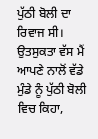ਪੁੱਠੀ ਬੋਲੀ ਦਾ ਰਿਵਾਜ ਸੀ। ਉਤਸੁਕਤਾ ਵੱਸ ਮੈਂ ਆਪਣੇ ਨਾਲੋਂ ਵੱਡੇ ਮੁੰਡੇ ਨੂੰ ਪੁੱਠੀ ਬੋਲੀ ਵਿਚ ਕਿਹਾ,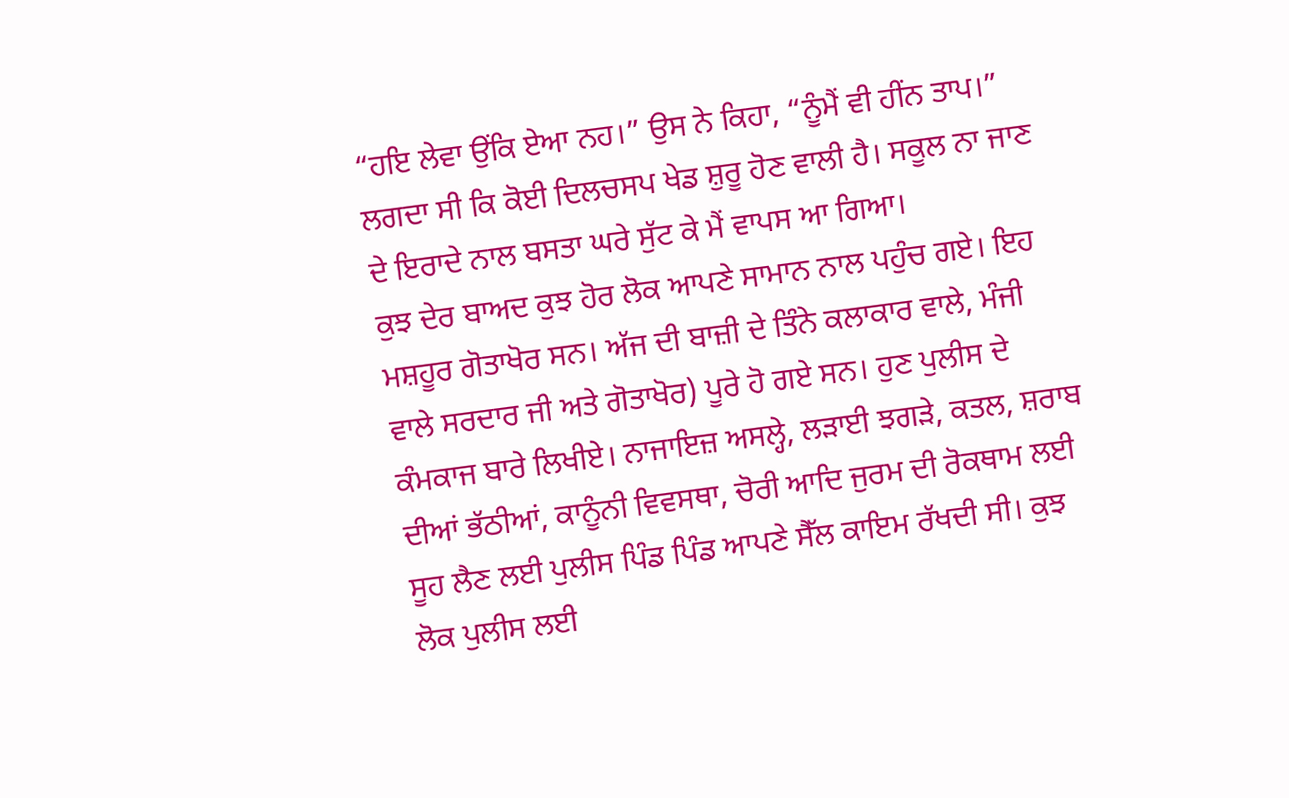“ਹਇ ਲੇਵਾ ਉਂਕਿ ਏਆ ਨਹ।” ਉਸ ਨੇ ਕਿਹਾ, “ਨੂੰਮੈਂ ਵੀ ਹੀਂਨ ਤਾਪ।” ਲਗਦਾ ਸੀ ਕਿ ਕੋਈ ਦਿਲਚਸਪ ਖੇਡ ਸ਼ੁਰੂ ਹੋਣ ਵਾਲੀ ਹੈ। ਸਕੂਲ ਨਾ ਜਾਣ ਦੇ ਇਰਾਦੇ ਨਾਲ ਬਸਤਾ ਘਰੇ ਸੁੱਟ ਕੇ ਮੈਂ ਵਾਪਸ ਆ ਗਿਆ।
ਕੁਝ ਦੇਰ ਬਾਅਦ ਕੁਝ ਹੋਰ ਲੋਕ ਆਪਣੇ ਸਾਮਾਨ ਨਾਲ ਪਹੁੰਚ ਗਏ। ਇਹ ਮਸ਼ਹੂਰ ਗੋਤਾਖੋਰ ਸਨ। ਅੱਜ ਦੀ ਬਾਜ਼ੀ ਦੇ ਤਿੰਨੇ ਕਲਾਕਾਰ ਵਾਲੇ, ਮੰਜੀ ਵਾਲੇ ਸਰਦਾਰ ਜੀ ਅਤੇ ਗੋਤਾਖੋਰ) ਪੂਰੇ ਹੋ ਗਏ ਸਨ। ਹੁਣ ਪੁਲੀਸ ਦੇ ਕੰਮਕਾਜ ਬਾਰੇ ਲਿਖੀਏ। ਨਾਜਾਇਜ਼ ਅਸਲ੍ਹੇ, ਲੜਾਈ ਝਗੜੇ, ਕਤਲ, ਸ਼ਰਾਬ ਦੀਆਂ ਭੱਠੀਆਂ, ਕਾਨੂੰਨੀ ਵਿਵਸਥਾ, ਚੋਰੀ ਆਦਿ ਜੁਰਮ ਦੀ ਰੋਕਥਾਮ ਲਈ ਸੂਹ ਲੈਣ ਲਈ ਪੁਲੀਸ ਪਿੰਡ ਪਿੰਡ ਆਪਣੇ ਸੈੱਲ ਕਾਇਮ ਰੱਖਦੀ ਸੀ। ਕੁਝ ਲੋਕ ਪੁਲੀਸ ਲਈ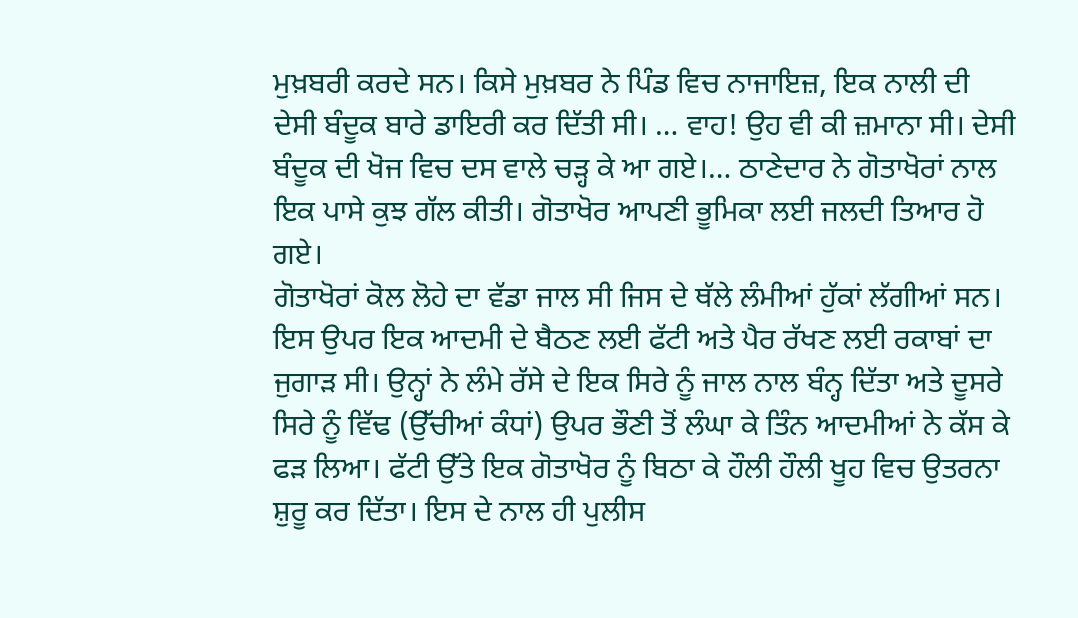ਮੁਖ਼ਬਰੀ ਕਰਦੇ ਸਨ। ਕਿਸੇ ਮੁਖ਼ਬਰ ਨੇ ਪਿੰਡ ਵਿਚ ਨਾਜਾਇਜ਼, ਇਕ ਨਾਲੀ ਦੀ ਦੇਸੀ ਬੰਦੂਕ ਬਾਰੇ ਡਾਇਰੀ ਕਰ ਦਿੱਤੀ ਸੀ। … ਵਾਹ! ਉਹ ਵੀ ਕੀ ਜ਼ਮਾਨਾ ਸੀ। ਦੇਸੀ ਬੰਦੂਕ ਦੀ ਖੋਜ ਵਿਚ ਦਸ ਵਾਲੇ ਚੜ੍ਹ ਕੇ ਆ ਗਏ।… ਠਾਣੇਦਾਰ ਨੇ ਗੋਤਾਖੋਰਾਂ ਨਾਲ ਇਕ ਪਾਸੇ ਕੁਝ ਗੱਲ ਕੀਤੀ। ਗੋਤਾਖੋਰ ਆਪਣੀ ਭੂਮਿਕਾ ਲਈ ਜਲਦੀ ਤਿਆਰ ਹੋ ਗਏ।
ਗੋਤਾਖੋਰਾਂ ਕੋਲ ਲੋਹੇ ਦਾ ਵੱਡਾ ਜਾਲ ਸੀ ਜਿਸ ਦੇ ਥੱਲੇ ਲੰਮੀਆਂ ਹੁੱਕਾਂ ਲੱਗੀਆਂ ਸਨ। ਇਸ ਉਪਰ ਇਕ ਆਦਮੀ ਦੇ ਬੈਠਣ ਲਈ ਫੱਟੀ ਅਤੇ ਪੈਰ ਰੱਖਣ ਲਈ ਰਕਾਬਾਂ ਦਾ ਜੁਗਾੜ ਸੀ। ਉਨ੍ਹਾਂ ਨੇ ਲੰਮੇ ਰੱਸੇ ਦੇ ਇਕ ਸਿਰੇ ਨੂੰ ਜਾਲ ਨਾਲ ਬੰਨ੍ਹ ਦਿੱਤਾ ਅਤੇ ਦੂਸਰੇ ਸਿਰੇ ਨੂੰ ਵਿੱਢ (ਉੱਚੀਆਂ ਕੰਧਾਂ) ਉਪਰ ਭੌਣੀ ਤੋਂ ਲੰਘਾ ਕੇ ਤਿੰਨ ਆਦਮੀਆਂ ਨੇ ਕੱਸ ਕੇ ਫੜ ਲਿਆ। ਫੱਟੀ ਉੱਤੇ ਇਕ ਗੋਤਾਖੋਰ ਨੂੰ ਬਿਠਾ ਕੇ ਹੌਲੀ ਹੌਲੀ ਖੂਹ ਵਿਚ ਉਤਰਨਾ ਸ਼ੁਰੂ ਕਰ ਦਿੱਤਾ। ਇਸ ਦੇ ਨਾਲ ਹੀ ਪੁਲੀਸ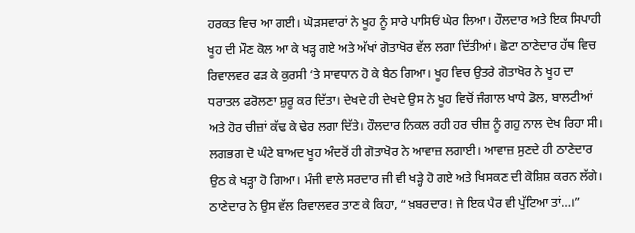ਹਰਕਤ ਵਿਚ ਆ ਗਈ। ਘੋੜਸਵਾਰਾਂ ਨੇ ਖੂਹ ਨੂੰ ਸਾਰੇ ਪਾਸਿਓਂ ਘੇਰ ਲਿਆ। ਹੌਲਦਾਰ ਅਤੇ ਇਕ ਸਿਪਾਹੀ ਖੂਹ ਦੀ ਮੌਣ ਕੋਲ ਆ ਕੇ ਖੜ੍ਹ ਗਏ ਅਤੇ ਅੱਖਾਂ ਗੋਤਾਖੋਰ ਵੱਲ ਲਗਾ ਦਿੱਤੀਆਂ। ਛੋਟਾ ਠਾਣੇਦਾਰ ਹੱਥ ਵਿਚ ਰਿਵਾਲਵਰ ਫੜ ਕੇ ਕੁਰਸੀ ‘ਤੇ ਸਾਵਧਾਨ ਹੋ ਕੇ ਬੈਠ ਗਿਆ। ਖੂਹ ਵਿਚ ਉਤਰੇ ਗੋਤਾਖੋਰ ਨੇ ਖੂਹ ਦਾ ਧਰਾਤਲ ਫਰੋਲਣਾ ਸ਼ੁਰੂ ਕਰ ਦਿੱਤਾ। ਦੇਖਦੇ ਹੀ ਦੇਖਦੇ ਉਸ ਨੇ ਖੂਹ ਵਿਚੋਂ ਜੰਗਾਲ ਖਾਧੇ ਡੋਲ, ਬਾਲਟੀਆਂ ਅਤੇ ਹੋਰ ਚੀਜ਼ਾਂ ਕੱਢ ਕੇ ਢੇਰ ਲਗਾ ਦਿੱਤੇ। ਹੌਲਦਾਰ ਨਿਕਲ ਰਹੀ ਹਰ ਚੀਜ਼ ਨੂੰ ਗਹੁ ਨਾਲ ਦੇਖ ਰਿਹਾ ਸੀ। ਲਗਭਗ ਦੋ ਘੰਟੇ ਬਾਅਦ ਖੂਹ ਅੰਦਰੋਂ ਹੀ ਗੋਤਾਖੋਰ ਨੇ ਆਵਾਜ਼ ਲਗਾਈ। ਆਵਾਜ਼ ਸੁਣਦੇ ਹੀ ਠਾਣੇਦਾਰ ਉਠ ਕੇ ਖੜ੍ਹਾ ਹੋ ਗਿਆ। ਮੰਜੀ ਵਾਲੇ ਸਰਦਾਰ ਜੀ ਵੀ ਖੜ੍ਹੇ ਹੋ ਗਏ ਅਤੇ ਖਿਸਕਣ ਦੀ ਕੋਸ਼ਿਸ਼ ਕਰਨ ਲੱਗੇ। ਠਾਣੇਦਾਰ ਨੇ ਉਸ ਵੱਲ ਰਿਵਾਲਵਰ ਤਾਣ ਕੇ ਕਿਹਾ, “ਖ਼ਬਰਦਾਰ! ਜੇ ਇਕ ਪੈਰ ਵੀ ਪੁੱਟਿਆ ਤਾਂ…।”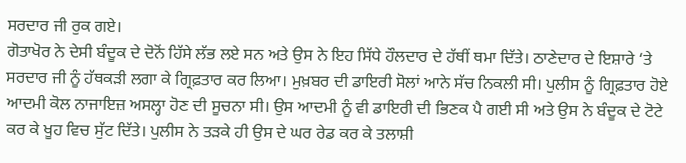ਸਰਦਾਰ ਜੀ ਰੁਕ ਗਏ।
ਗੋਤਾਖੋਰ ਨੇ ਦੇਸੀ ਬੰਦੂਕ ਦੇ ਦੋਨੋਂ ਹਿੱਸੇ ਲੱਭ ਲਏ ਸਨ ਅਤੇ ਉਸ ਨੇ ਇਹ ਸਿੱਧੇ ਹੌਲਦਾਰ ਦੇ ਹੱਥੀਂ ਥਮਾ ਦਿੱਤੇ। ਠਾਣੇਦਾਰ ਦੇ ਇਸ਼ਾਰੇ ‘ਤੇ ਸਰਦਾਰ ਜੀ ਨੂੰ ਹੱਥਕੜੀ ਲਗਾ ਕੇ ਗ੍ਰਿਫ਼ਤਾਰ ਕਰ ਲਿਆ। ਮੁਖ਼ਬਰ ਦੀ ਡਾਇਰੀ ਸੋਲਾਂ ਆਨੇ ਸੱਚ ਨਿਕਲੀ ਸੀ। ਪੁਲੀਸ ਨੂੰ ਗ੍ਰਿਫ਼ਤਾਰ ਹੋਏ ਆਦਮੀ ਕੋਲ ਨਾਜਾਇਜ਼ ਅਸਲ੍ਹਾ ਹੋਣ ਦੀ ਸੂਚਨਾ ਸੀ। ਉਸ ਆਦਮੀ ਨੂੰ ਵੀ ਡਾਇਰੀ ਦੀ ਭਿਣਕ ਪੈ ਗਈ ਸੀ ਅਤੇ ਉਸ ਨੇ ਬੰਦੂਕ ਦੇ ਟੋਟੇ ਕਰ ਕੇ ਖੂਹ ਵਿਚ ਸੁੱਟ ਦਿੱਤੇ। ਪੁਲੀਸ ਨੇ ਤੜਕੇ ਹੀ ਉਸ ਦੇ ਘਰ ਰੇਡ ਕਰ ਕੇ ਤਲਾਸ਼ੀ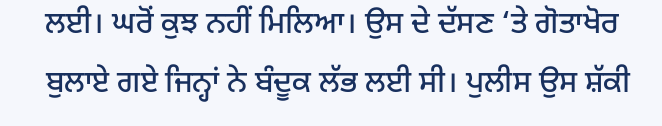ਲਈ। ਘਰੋਂ ਕੁਝ ਨਹੀਂ ਮਿਲਿਆ। ਉਸ ਦੇ ਦੱਸਣ ‘ਤੇ ਗੋਤਾਖੋਰ ਬੁਲਾਏ ਗਏ ਜਿਨ੍ਹਾਂ ਨੇ ਬੰਦੂਕ ਲੱਭ ਲਈ ਸੀ। ਪੁਲੀਸ ਉਸ ਸ਼ੱਕੀ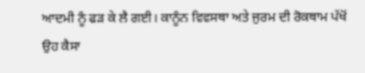ਆਦਮੀ ਨੂੰ ਫੜ ਕੇ ਲੈ ਗਈ। ਕਾਨੂੰਨ ਵਿਵਸਥਾ ਅਤੇ ਜੁਰਮ ਦੀ ਰੋਕਥਾਮ ਪੱਖੋਂ ਉਹ ਕੈਸਾ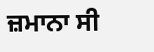ਜ਼ਮਾਨਾ ਸੀ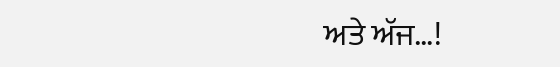ਅਤੇ ਅੱਜ…!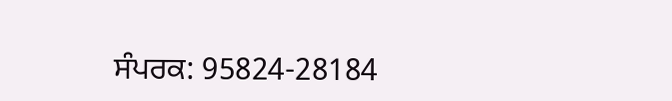ਸੰਪਰਕ: 95824-28184